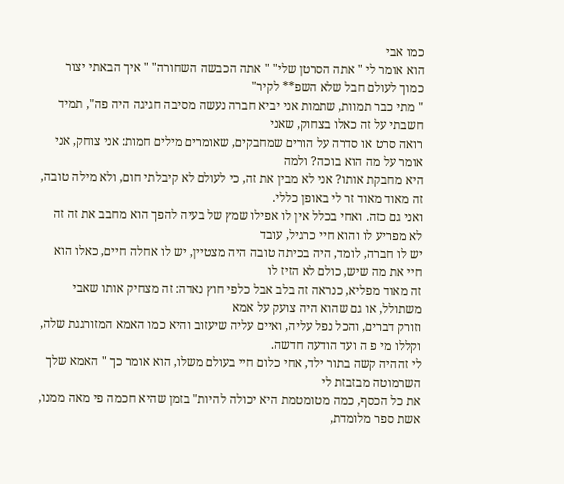כמו אבי
הוא אומר לי " אתה הסרטן שלי" " אתה הכבשה השחורה" " איך הבאתי יצור כמוך לעולם חבל שלא השפ** לקיר"
" מתי כבר תמוות, שתמות אני יביא חברה נעשה מסיבה חגיגה היה פה", תמיד חשבתי על זה כאלו בצחוק, שאני
רואה סרט או סדרה על הורים שמחבקים, שאומרים מילים חמות: אני צוחק, אני אומר על מה הוא בוכה? ולמה
היא מחבקת אותו? אני לא מבין את זה, כי לעולם לא קיבלתי חום, ולא מילה טובה, זה מאוד מאוד זר לי באופן כללי.
ואני גם כזה. ואחי בכלל אין לו אפילו שמץ של בעיה להפך הוא מחבב את זה זה לא מפריע לו והוא חיי כרגיל, עובד
יש לו חברה, לומד, היה בכיתה טובה היה מצטיין, יש לו אחלה חיים, כאלו הוא חיי את מה שיש, כולם לא הזיז לו
זה מאוד מפליא, כנראה זה בלב אבל כלפי חוץ נאדה: זה מצחיק אותו שאבי משתולל, או גם שהוא היה צועק על אמא
וזורק דברים, והכל נפל עליה, ואיים עליה שיעזוב והיא כמו האמא המזורגגת שלה, וקללו מי פ ה ועד הודעה חדשה.
לי זההיה קשה בתור ילד, אחי כלום חיי בעולם משלו, הוא אומר כך " האמא שלך השרמוטה מבזבזת לי
את כל הכסף, כמה מטומטמת היא יכולה להיות" בזמן שהיא חכמה פי מאה ממנו, אשת ספר מלומדת,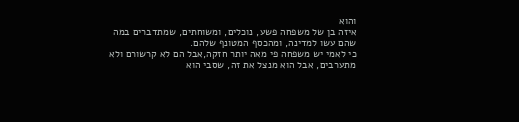והוא
איזה בן של משפחה פשע, נוכלים, ומשוחתים, שמתדברים במה שהם עשו למדינה, ומהכסף המטונף שלהם.
כי לאמי יש משפחה פי מאה יותר חזקה,אבל הם לא קרשורם ולא מתערבים, אבל הוא מנצל את זה, שסבי הוא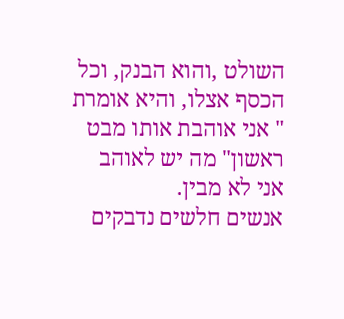השולט ,והוא הבנק, וכל הכסף אצלו, והיא אומרת " אני אוהבת אותו מבט ראשון" מה יש לאוהב אני לא מבין.
אנשים חלשים נדבקים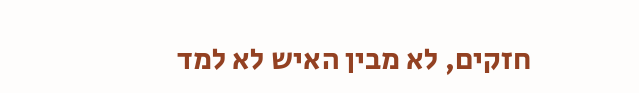חזקים, לא מבין האיש לא למד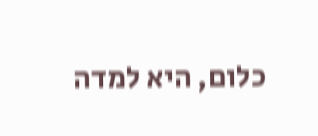כלום, היא למדה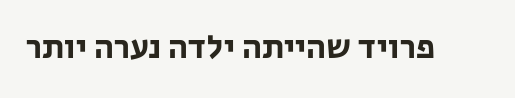פרויד שהייתה ילדה נערה יותר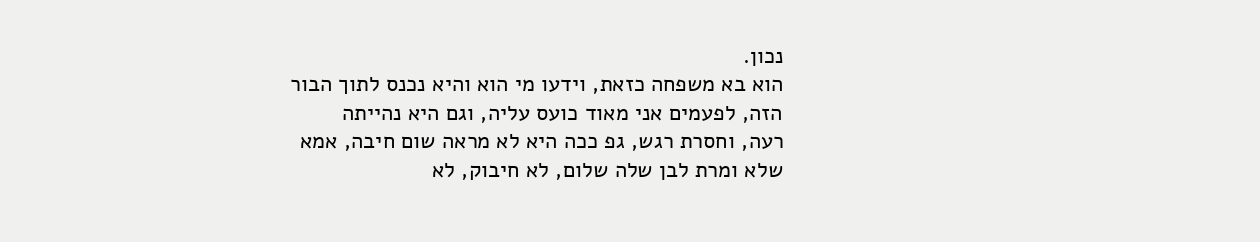נכון.
הוא בא משפחה כזאת, וידעו מי הוא והיא נכנס לתוך הבור הזה, לפעמים אני מאוד כועס עליה, וגם היא נהייתה
רעה, וחסרת רגש, גפ ככה היא לא מראה שום חיבה, אמא שלא ומרת לבן שלה שלום, לא חיבוק, לא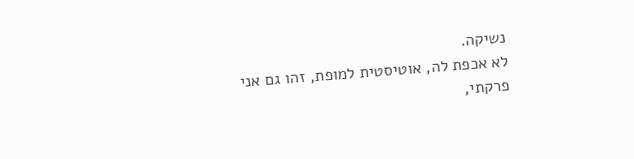נשיקה.
לא אכפת לה, אוטיסטית למופת, זהו גם אני פרקתי,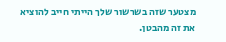מצטער שזה בשרשור שלך הייתי חייב להוציא את זה מהבטן.